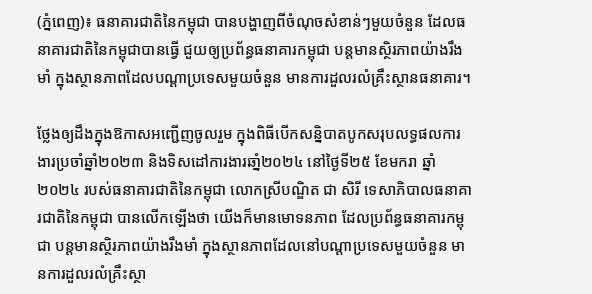(ភ្នំពេញ)៖ ធនាគារជាតិនៃកម្ពុជា បានបង្ហាញពីចំណុចសំខាន់ៗមួយចំនួន ដែលធនាគារជាតិនៃកម្ពុជាបានធ្វើ ជួយឲ្យប្រព័ន្ធធនាគារកម្ពុជា បន្តមានស្ថិរភាពយ៉ាងរឹងមាំ ក្នុងស្ថានភាពដែលបណ្តាប្រទេសមួយចំនួន មានការដួលរលំគ្រឹះស្ថានធនាគារ។

ថ្លែងឲ្យដឹងក្នុងឱកាសអញ្ជើញចូលរួម ក្នុងពិធីបើកសន្និបាតបូកសរុបលទ្ធផលការងារប្រចាំឆ្នាំ២០២៣ និងទិសដៅការងារឆាំ្ន២០២៤ នៅថ្ងៃទី២៥ ខែមករា ឆ្នាំ២០២៤ របស់ធនាគារជាតិនៃកម្ពុជា លោកស្រីបណ្ឌិត ជា សិរី ទេសាភិបាលធនាគារជាតិនៃកម្ពុជា បានលើកឡើងថា យើងក៏មានមោទនភាព ដែលប្រព័ន្ធធនាគារកម្ពុជា បន្តមានស្ថិរភាពយ៉ាងរឹងមាំ ក្នុងស្ថានភាពដែលនៅបណ្តាប្រទេសមួយចំនួន មានការដួលរលំគ្រឹះស្ថា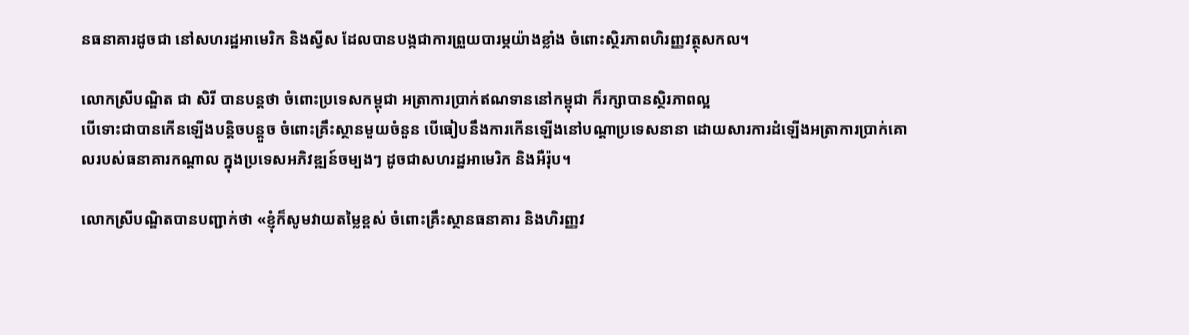នធនាគារដូចជា នៅសហរដ្ឋអាមេរិក និងស្វីស ដែលបានបង្កជាការព្រួយបារម្ភយ៉ាងខ្លាំង ចំពោះស្ថិរភាពហិរញ្ញវត្ថុសកល។

លោកស្រីបណ្ឌិត ជា សិរី បានបន្ដថា ចំពោះប្រទេសកម្ពុជា អត្រាការប្រាក់ឥណទាននៅកម្ពុជា ក៏រក្សាបានស្ថិរភាពល្អ
បើទោះជាបានកើនឡើងបន្តិចបន្តួច ចំពោះគ្រឹះស្ថានមួយចំនួន បើធៀបនឹងការកើនឡើងនៅបណ្តាប្រទេសនានា ដោយសារការដំឡើងអត្រាការប្រាក់គោលរបស់ធនាគារកណ្តាល ក្នុងប្រទេសអភិវឌ្ឍន៍ចម្បងៗ ដូចជាសហរដ្ឋអាមេរិក និងអឺរ៉ុប។

លោកស្រីបណ្ឌិតបានបញ្ជាក់ថា «ខ្ញុំក៏សូមវាយតម្លៃខ្ពស់ ចំពោះគ្រឹះស្ថានធនាគារ និងហិរញ្ញវ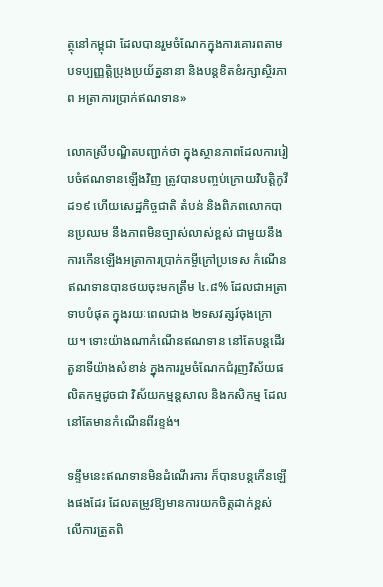ត្ថុនៅកម្ពុជា ដែលបានរួមចំណែកក្នុងការគោរពតាមបទប្បញ្ញត្តិប្រុងប្រយ័ត្ននានា និងបន្តខិតខំរក្សាស្ថិរភាព អត្រាការប្រាក់ឥណទាន»

លោកស្រីបណ្ឌិតបញ្ជាក់ថា ក្នុងស្ថានភាពដែលការរៀបចំឥណទានឡើងវិញ ត្រូវបានបញ្ចប់ក្រោយវិបត្តិកូវីដ១៩ ហើយសេដ្ឋកិច្ចជាតិ តំបន់ និងពិភពលោកបានប្រឈម នឹងភាពមិនច្បាស់លាស់ខ្ពស់ ជាមួយនឹងការកើនឡើងអត្រាការប្រាក់កម្ចីក្រៅប្រទេស កំណើនឥណទានបានថយចុះមកត្រឹម ៤.៨% ដែលជាអត្រាទាបបំផុត ក្នុងរយៈពេលជាង ២ទសវត្សរ៍ចុងក្រោយ។ ទោះយ៉ាងណាកំណើនឥណទាន នៅតែបន្តដើរតួនាទីយ៉ាងសំខាន់ ក្នុងការរួមចំណែកជំរុញវិស័យផលិតកម្មដូចជា វិស័យកម្មន្តសាល និងកសិកម្ម ដែលនៅតែមានកំណើនពីរខ្ទង់។

ទន្ទឹមនេះឥណទានមិនដំណើរការ ក៏បានបន្តកើនឡើងផងដែរ ដែលតម្រូវឱ្យមានការយកចិត្តដាក់ខ្ពស់ លើការត្រួតពិ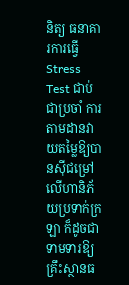និត្យ ធនាគារការធ្វើ Stress Test ជាប់ជាប្រចាំ ការតាមដានវាយតម្លៃឱ្យបានស៊ីជម្រៅ លើហានិភ័យប្រទាក់ក្រឡា ក៏ដូចជាទាមទារឱ្យគ្រឹះស្ថានធ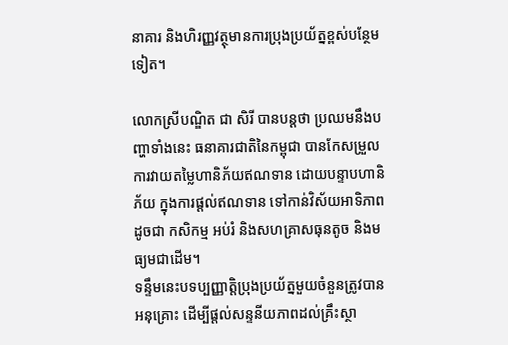នាគារ និងហិរញ្ញវត្ថុមានការប្រុងប្រយ័ត្នខ្ពស់បន្ថែមទៀត។

លោកស្រីបណ្ឌិត ជា សិរី បានបន្ដថា ប្រឈមនឹងបញ្ហាទាំងនេះ ធនាគារជាតិនៃកម្ពុជា បានកែសម្រួលការវាយតម្លៃហានិភ័យឥណទាន ដោយបន្ទាបហានិភ័យ ក្នុងការផ្តល់ឥណទាន ទៅកាន់វិស័យអាទិភាពដូចជា កសិកម្ម អប់រំ និងសហគ្រាសធុនតូច និងមធ្យមជាដើម។
ទន្ទឹមនេះបទប្បញ្ញាត្តិប្រុងប្រយ័ត្នមួយចំនួនត្រូវបានអនុគ្រោះ ដើម្បីផ្តល់សន្ទនីយភាពដល់គ្រឹះស្ថា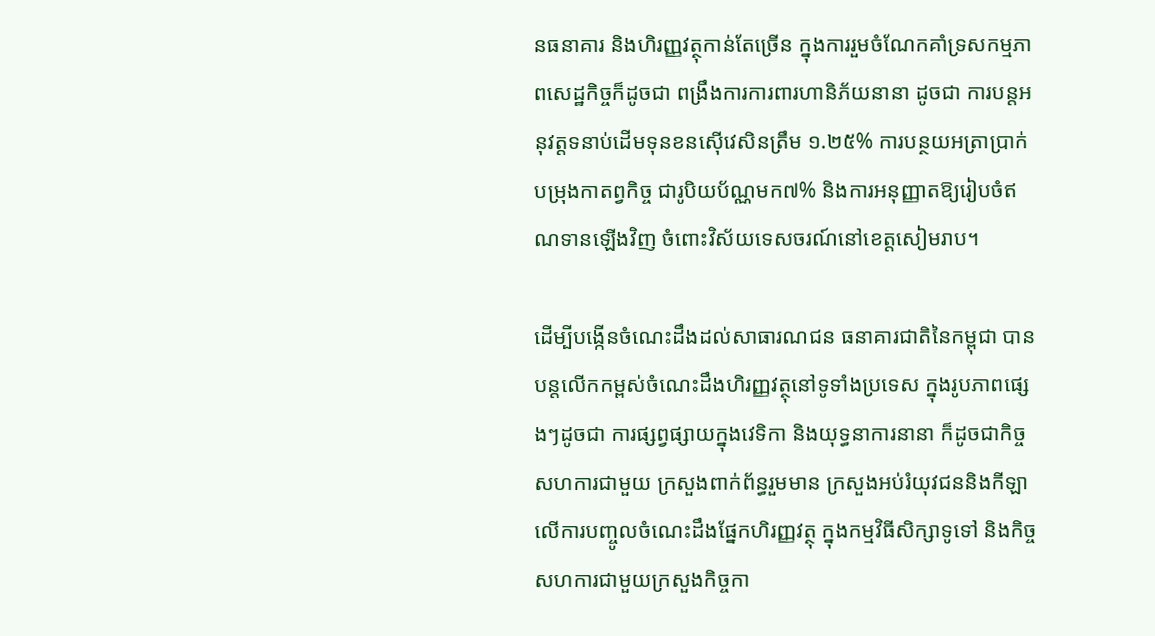នធនាគារ និងហិរញ្ញវត្ថុកាន់តែច្រើន ក្នុងការរួមចំណែកគាំទ្រសកម្មភាពសេដ្ឋកិច្ចក៏ដូចជា ពង្រឹងការការពារហានិភ័យនានា ដូចជា ការបន្តអនុវត្តទនាប់ដើមទុនខនស៊ើវេសិនត្រឹម ១.២៥% ការបន្ថយអត្រាប្រាក់បម្រុងកាតព្វកិច្ច ជារូបិយប័ណ្ណមក៧% និងការអនុញ្ញាតឱ្យរៀបចំឥណទានឡើងវិញ ចំពោះវិស័យទេសចរណ៍នៅខេត្តសៀមរាប។

ដើម្បីបង្កើនចំណេះដឹងដល់សាធារណជន ធនាគារជាតិនៃកម្ពុជា បានបន្តលើកកម្ពស់ចំណេះដឹងហិរញ្ញវត្ថុនៅទូទាំងប្រទេស ក្នុងរូបភាពផ្សេងៗដូចជា ការផ្សព្វផ្សាយក្នុងវេទិកា និងយុទ្ធនាការនានា ក៏ដូចជាកិច្ចសហការជាមួយ ក្រសួងពាក់ព័ន្ធរួមមាន ក្រសួងអប់រំយុវជននិងកីឡា លើការបញ្ចូលចំណេះដឹងផ្នែកហិរញ្ញវត្ថុ ក្នុងកម្មវិធីសិក្សាទូទៅ និងកិច្ចសហការជាមួយក្រសួងកិច្ចកា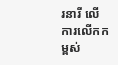រនារី លើការលើកកម្ពស់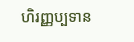ហិរញ្ញប្បទាន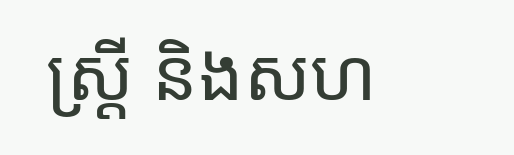ស្ត្រី និងសហ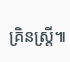គ្រិនស្ត្រី៕